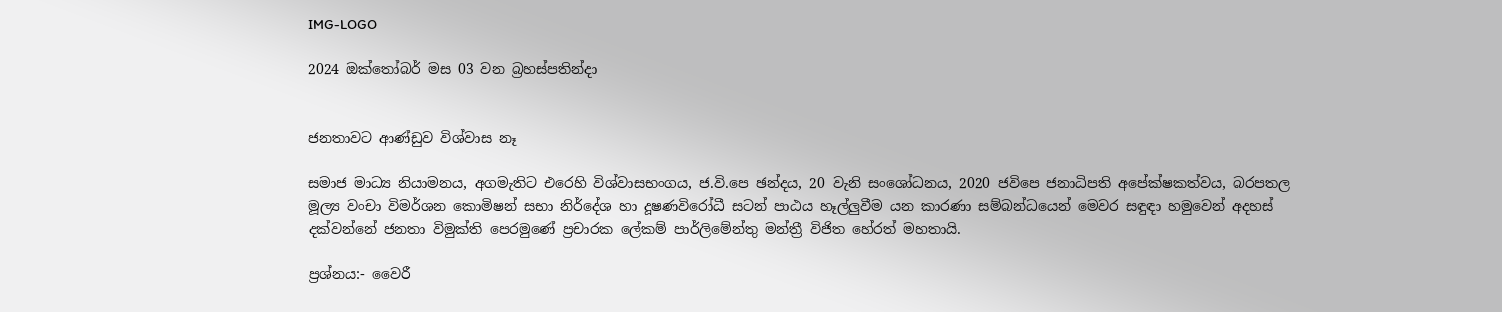IMG-LOGO

2024 ඔක්තෝබර් මස 03 වන බ්‍රහස්පතින්දා


ජනතාවට ආණ්ඩුව විශ්වාස නෑ

සමාජ මාධ්‍ය නියාමනය, අගමැතිට එරෙහි විශ්වාසභංගය, ජ.වි.පෙ ඡන්දය, 20 වැනි සංශෝධනය, 2020 ජවිපෙ ජනාධිපති අපේක්ෂකත්වය, බරපතල මූල්‍ය වංචා විමර්ශන කොමිෂන් සභා නිර්දේශ හා දූෂණවිරෝධී සටන් පාඨය හෑල්ලුවීම යන කාරණා සම්බන්ධයෙන් මෙවර සඳුඳා හමුවෙන් අදහස් දක්වන්නේ ජනතා විමුක්ති පෙරමුණේ ප්‍රචාරක ලේකම් පාර්ලිමේන්තු මන්ත්‍රී විජිත හේරත් මහතායි.

ප්‍රශ්නය:- වෛරී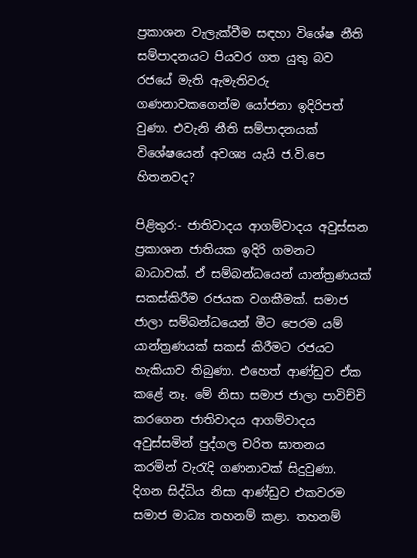ප්‍රකාශන වැලැක්වීම සඳහා විශේෂ නීති සම්පාදනයට පියවර ගත යුතු බව රජයේ මැති ඇමැතිවරු ගණනාවකගෙන්ම යෝජනා ඉදිරිපත් වුණා. එවැනි නීති සම්පාදනයක් විශේෂයෙන් අවශ්‍ය යැයි ජ.වි.පෙ හිතනවද?

පිළිතුර:- ජාතිවාදය ආගම්වාදය අවුස්සන ප්‍රකාශන ජාතියක ඉදිරි ගමනට බාධාවක්. ඒ සම්බන්ධයෙන් යාන්ත්‍රණයක් සකස්කිරීම රජයක වගකීමක්. සමාජ ජාලා සම්බන්ධයෙන් මීට පෙරම යම් යාන්ත්‍රණයක් සකස් කිරීමට රජයට හැකියාව තිබුණා. එහෙත් ආණ්ඩුව ඒක කළේ නෑ. මේ නිසා සමාජ ජාලා පාවිච්චි කරගෙන ජාතිවාදය ආගම්වාදය අවුස්සමින් පුද්ගල චරිත ඝාතනය කරමින් වැරැදි ගණනාවක් සිදුවුණා. දිගන සිද්ධිය නිසා ආණ්ඩුව එකවරම සමාජ මාධ්‍ය තහනම් කළා. තහනම්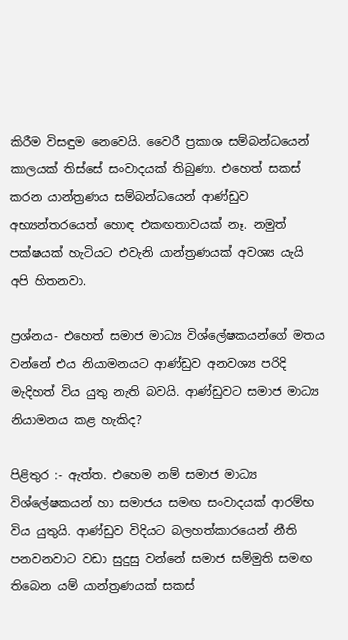කිරීම විසඳුම නෙවෙයි. වෛරී ප්‍රකාශ සම්බන්ධයෙන් කාලයක් තිස්සේ සංවාදයක් තිබුණා. එහෙත් සකස් කරන යාන්ත්‍රණය සම්බන්ධයෙන් ආණ්ඩුව අභ්‍යන්තරයෙත් හොඳ එකඟතාවයක් නෑ. නමුත් පක්ෂයක් හැටියට එවැනි යාන්ත්‍රණයක් අවශ්‍ය යැයි අපි හිතනවා.

ප්‍රශ්නය- එහෙත් සමාජ මාධ්‍ය විශ්ලේෂකයන්ගේ මතය වන්නේ එය නියාමනයට ආණ්ඩුව අනවශ්‍ය පරිදි මැදිහත් විය යුතු නැති බවයි. ආණ්ඩුවට සමාජ මාධ්‍ය නියාමනය කළ හැකිද?

පිළිතුර :- ඇත්ත. එහෙම නම් සමාජ මාධ්‍ය විශ්ලේෂකයන් හා සමාජය සමඟ සංවාදයක් ආරම්භ විය යුතුයි. ආණ්ඩුව විදියට බලහත්කාරයෙන් නීති පනවනවාට වඩා සුදුසු වන්නේ සමාජ සම්මුති සමඟ තිබෙන යම් යාන්ත්‍රණයක් සකස්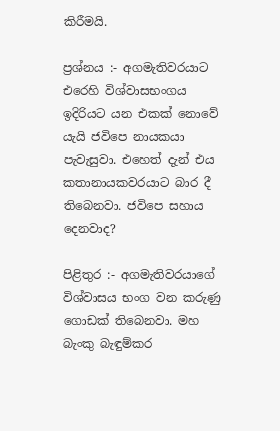කිරීමයි.

ප්‍රශ්නය :- අගමැතිවරයාට එරෙහි විශ්වාසභංගය ඉදිරියට යන එකක් නොවේ යැයි ජවිපෙ නායකයා පැවැසුවා. එහෙත් දැන් එය කතානායකවරයාට බාර දී තිබෙනවා. ජවිපෙ සහාය දෙනවාද?

පිළිතුර :- අගමැතිවරයාගේ විශ්වාසය භංග වන කරුණු ගොඩක් තිබෙනවා. මහ බැංකු බැඳුම්කර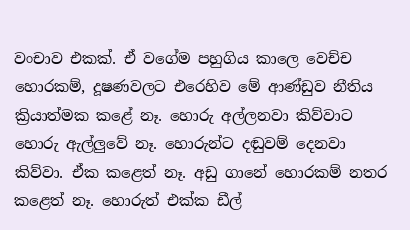වංචාව එකක්. ඒ වගේම පහුගිය කාලෙ වෙච්ච හොරකම්, දූෂණවලට එරෙහිව මේ ආණ්ඩුව නීතිය ක්‍රියාත්මක කළේ නෑ. හොරු අල්ලනවා කිව්වාට හොරු ඇල්ලුවේ නෑ. හොරුන්ට දඬුවම් දෙනවා කිව්වා. ඒක කළෙත් නෑ. අඩු ගානේ හොරකම් නතර කළෙත් නෑ. හොරුත් එක්ක ඩීල්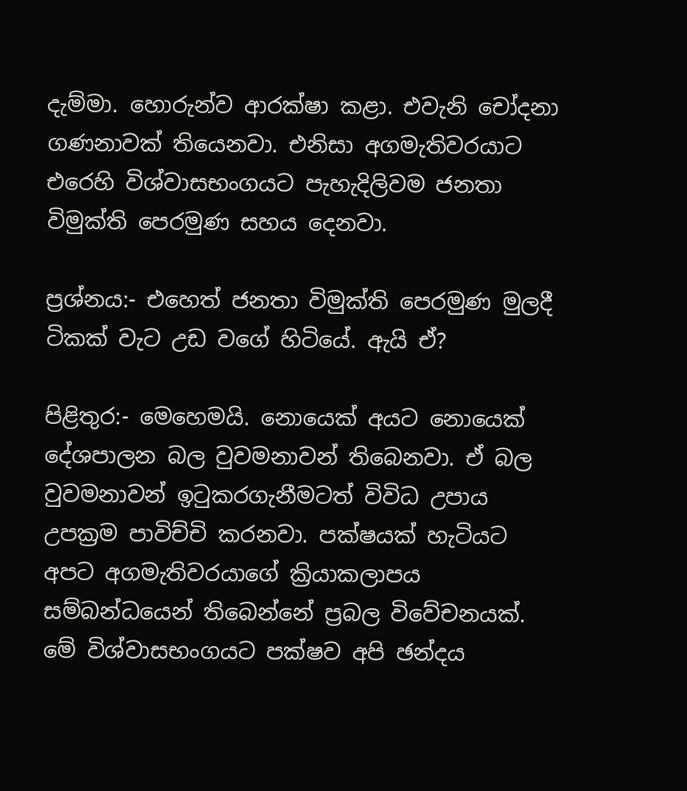දැම්මා. හොරුන්ව ආරක්ෂා කළා. එවැනි චෝදනා ගණනාවක් තියෙනවා. එනිසා අගමැතිවරයාට එරෙහි විශ්වාසභංගයට පැහැදිලිවම ජනතා විමුක්ති පෙරමුණ සහය දෙනවා.

ප්‍රශ්නය:- එහෙත් ජනතා විමුක්ති පෙරමුණ මුලදී ටිකක් වැට උඩ වගේ හිටියේ. ඇයි ඒ?

පිළිතුර:- මෙහෙමයි. නොයෙක් අයට නොයෙක් දේශපාලන බල වුවමනාවන් තිබෙනවා. ඒ බල වුවමනාවන් ඉටුකරගැනීමටත් විවිධ උපාය උපක්‍රම පාවිච්චි කරනවා. පක්ෂයක් හැටියට අපට අගමැතිවරයාගේ ක්‍රියාකලාපය සම්බන්ධයෙන් තිබෙන්නේ ප්‍රබල විවේචනයක්. මේ විශ්වාසභංගයට පක්ෂව අපි ඡන්දය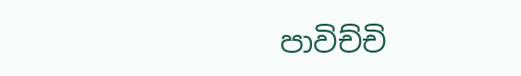පාවිච්චි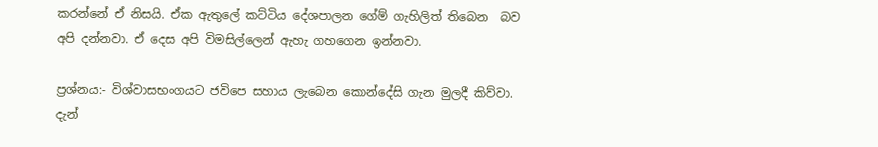කරන්නේ ඒ නිසයි. ඒක ඇතුලේ කට්ටිය දේශපාලන ගේම් ගැහිලිත් තිබෙන  බව අපි දන්නවා. ඒ දෙස අපි විමසිල්ලෙන් ඇහැ ගහගෙන ඉන්නවා.

ප්‍රශ්නය:- විශ්වාසභංගයට ජවිපෙ සහාය ලැබෙන කොන්දේසි ගැන මුලදී කිව්වා. දැන්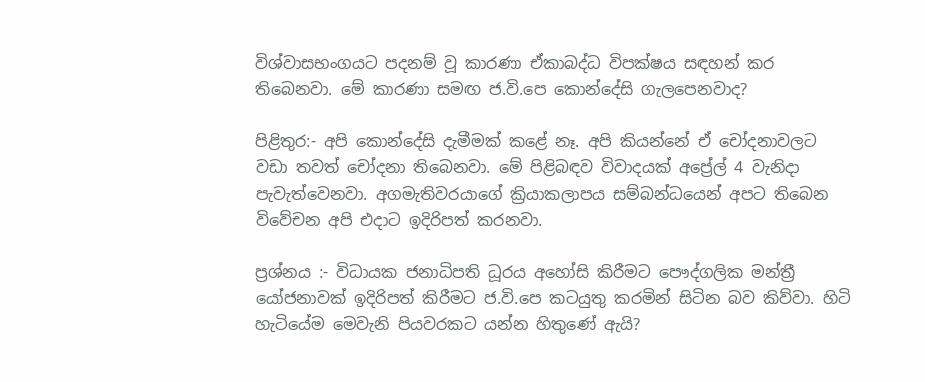විශ්වාසභංගයට පදනම් වූ කාරණා ඒකාබද්ධ විපක්ෂය සඳහන් කර තිබෙනවා. මේ කාරණා සමඟ ජ.වි.පෙ කොන්දේසි ගැලපෙනවාද?

පිළිතුර:- අපි කොන්දේසි දැමීමක් කළේ නෑ. අපි කියන්නේ ඒ චෝදනාවලට වඩා තවත් චෝදනා තිබෙනවා. මේ පිළිබඳව විවාදයක් අප්‍රේල් 4 වැනිදා පැවැත්වෙනවා. අගමැතිවරයාගේ ක්‍රියාකලාපය සම්බන්ධයෙන් අපට තිබෙන විවේචන අපි එදාට ඉදිරිපත් කරනවා.

ප්‍රශ්නය :- විධායක ජනාධිපති ධූරය අහෝසි කිරීමට පෞද්ගලික මන්ත්‍රී යෝජනාවක් ඉදිරිපත් කිරීමට ජ.වි.පෙ කටයුතු කරමින් සිටින බව කිව්වා. හිටි හැටියේම මෙවැනි පියවරකට යන්න හිතුණේ ඇයි?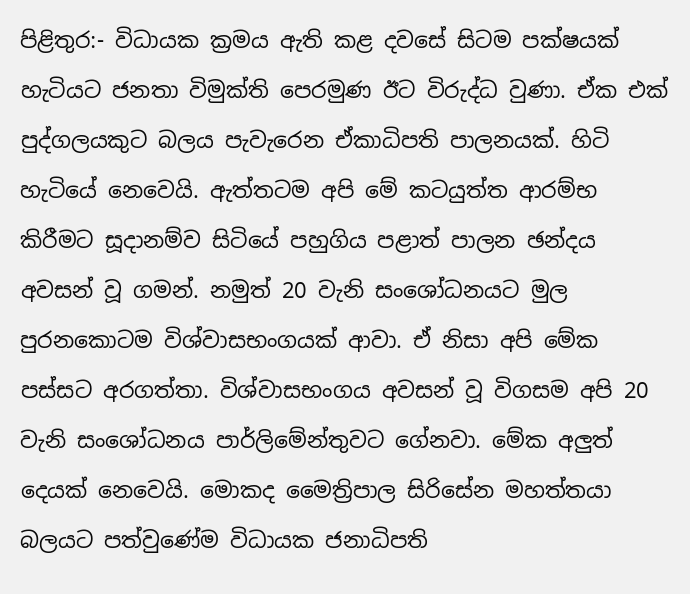පිළිතුර:- විධායක ක්‍රමය ඇති කළ දවසේ සිටම පක්ෂයක් හැටියට ජනතා විමුක්ති පෙරමුණ ඊට විරුද්ධ වුණා. ඒක එක් පුද්ගලයකුට බලය පැවැරෙන ඒකාධිපති පාලනයක්. හිටි හැටියේ නෙවෙයි. ඇත්තටම අපි මේ කටයුත්ත ආරම්භ කිරීමට සූදානම්ව සිටියේ පහුගිය පළාත් පාලන ඡන්දය අවසන් වූ ගමන්. නමුත් 20 වැනි සංශෝධනයට මුල පුරනකොටම විශ්වාසභංගයක් ආවා. ඒ නිසා අපි මේක පස්සට අරගත්තා. විශ්වාසභංගය අවසන් වූ විගසම අපි 20 වැනි සංශෝධනය පාර්ලිමේන්තුවට ගේනවා. මේක අලුත් දෙයක් නෙවෙයි. මොකද මෛත්‍රිපාල සිරිසේන මහත්තයා බලයට පත්වුණේම විධායක ජනාධිපති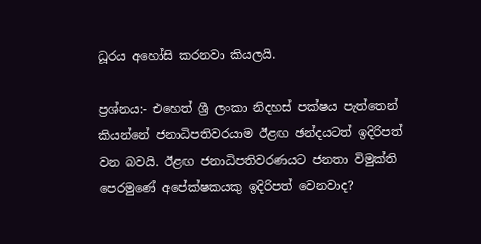ධූරය අහෝසි කරනවා කියලයි.

ප්‍රශ්නය:- එහෙත් ශ්‍රී ලංකා නිදහස් පක්ෂය පැත්තෙන් කියන්නේ ජනාධිපතිවරයාම ඊළඟ ඡන්දයටත් ඉදිරිපත් වන බවයි. ඊළඟ ජනාධිපතිවරණයට ජනතා විමුක්ති පෙරමුණේ අපේක්ෂකයකු ඉදිරිපත් වෙනවාද?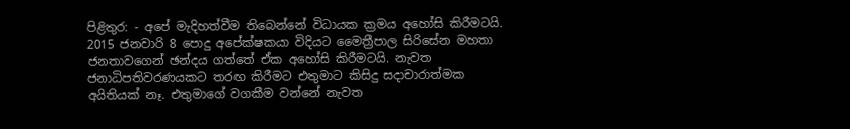පිළිතුර: - අපේ මැදිහත්වීම තිබෙන්නේ විධායක ක්‍රමය අහෝසි කිරීමටයි. 2015 ජනවාරි 8 පොදු අපේක්ෂකයා විදියට මෛත්‍රීපාල සිරිසේන මහතා ජනතාවගෙන් ඡන්දය ගත්තේ ඒක අහෝසි කිරීමටයි. නැවත ජනාධිපතිවරණයකට තරඟ කිරීමට එතුමාට කිසිදු සදාචාරාත්මක අයිතියක් නෑ. එතුමාගේ වගකීම වන්නේ නැවත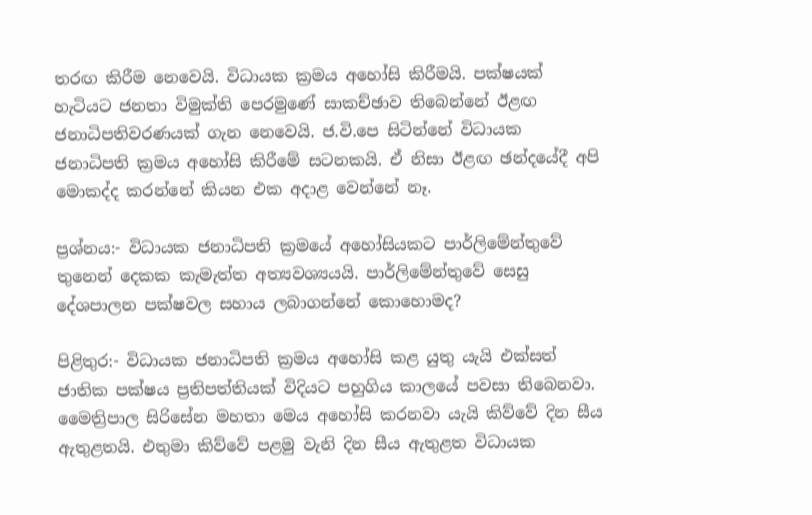තරඟ කිරීම නෙවෙයි. විධායක ක්‍රමය අහෝසි කිරීමයි. පක්ෂයක් හැටියට ජනතා විමුක්ති පෙරමුණේ සාකච්ඡාව තිබෙන්නේ ඊළඟ ජනාධිපතිවරණයක් ගැන නෙවෙයි. ජ.වි.පෙ සිටින්නේ විධායක ජනාධිපති ක්‍රමය අහෝසි කිරීමේ සටනකයි. ඒ නිසා ඊළඟ ඡන්දයේදී අපි මොකද්ද කරන්නේ කියන එක අදාළ වෙන්නේ නෑ.

ප්‍රශ්නය:- විධායක ජනාධිපති ක්‍රමයේ අහෝසියකට පාර්ලිමේන්තුවේ තුනෙන් දෙකක කැමැත්ත අත්‍යවශ්‍යයයි. පාර්ලිමේන්තුවේ සෙසු දේශපාලන පක්ෂවල සහාය ලබාගන්නේ කොහොමද?

පිළිතුර:- විධායක ජනාධිපති ක්‍රමය අහෝසි කළ යුතු යැයි එක්සත් ජාතික පක්ෂය ප්‍රතිපත්තියක් විදියට පහුගිය කාලයේ පවසා තිබෙනවා. මෛත්‍රිපාල සිරිසේන මහතා මෙය අහෝසි කරනවා යැයි කිව්වේ දින සීය ඇතුළතයි. එතුමා කිව්වේ පළමු වැනි දින සීය ඇතුළත විධායක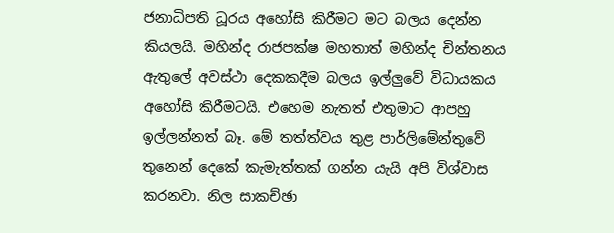ජනාධිපති ධූරය අහෝසි කිරීමට මට බලය දෙන්න කියලයි. මහින්ද රාජපක්ෂ මහතාත් මහින්ද චින්තනය ඇතුලේ අවස්ථා දෙකකදීම බලය ඉල්ලුවේ විධායකය අහෝසි කිරීමටයි. එහෙම නැතත් එතුමාට ආපහු ඉල්ලන්නත් බෑ. මේ තත්ත්වය තුළ පාර්ලිමේන්තුවේ තුනෙන් දෙකේ කැමැත්තක් ගන්න යැයි අපි විශ්වාස කරනවා. නිල සාකච්ඡා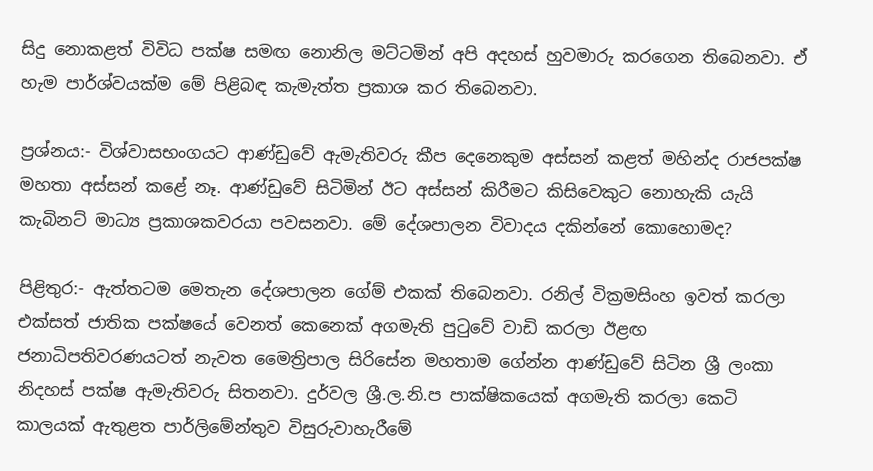සිදු නොකළත් විවිධ පක්ෂ සමඟ නොනිල මට්ටමින් අපි අදහස් හුවමාරු කරගෙන තිබෙනවා. ඒ හැම පාර්ශ්වයක්ම මේ පිළිබඳ කැමැත්ත ප්‍රකාශ කර තිබෙනවා.

ප්‍රශ්නය:- විශ්වාසභංගයට ආණ්ඩුවේ ඇමැතිවරු කීප දෙනෙකුම අස්සන් කළත් මහින්ද රාජපක්ෂ මහතා අස්සන් කළේ නෑ. ආණ්ඩුවේ සිටිමින් ඊට අස්සන් කිරීමට කිසිවෙකුට නොහැකි යැයි කැබිනට් මාධ්‍ය ප්‍රකාශකවරයා පවසනවා. මේ දේශපාලන විවාදය දකින්නේ කොහොමද?

පිළිතුර:- ඇත්තටම මෙතැන දේශපාලන ගේම් එකක් තිබෙනවා. රනිල් වික්‍රමසිංහ ඉවත් කරලා එක්සත් ජාතික පක්ෂයේ වෙනත් කෙනෙක් අගමැති පුටුවේ වාඩි කරලා ඊළඟ ජනාධිපතිවරණයටත් නැවත මෛත්‍රිපාල සිරිසේන මහතාම ගේන්න ආණ්ඩුවේ සිටින ශ්‍රී ලංකා නිදහස් පක්ෂ ඇමැතිවරු සිතනවා. දුර්වල ශ්‍රී.ල.නි.ප පාක්ෂිකයෙක් අගමැති කරලා කෙටි කාලයක් ඇතුළත පාර්ලිමේන්තුව විසුරුවාහැරීමේ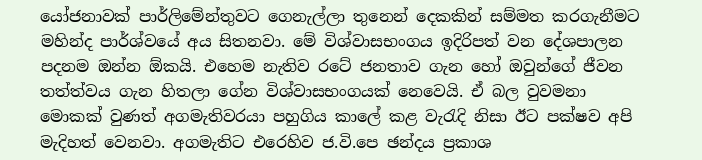යෝජනාවක් පාර්ලිමේන්තුවට ගෙනැල්ලා තුනෙන් දෙකකින් සම්මත කරගැනීමට මහින්ද පාර්ශ්වයේ අය සිතනවා. මේ විශ්වාසභංගය ඉදිරිපත් වන දේශපාලන පදනම ඔන්න ඕකයි. එහෙම නැතිව රටේ ජනතාව ගැන හෝ ඔවුන්ගේ ජීවන තත්ත්වය ගැන හිතලා ගේන විශ්වාසභංගයක් නෙවෙයි. ඒ බල වුවමනා මොකක් වුණත් අගමැතිවරයා පහුගිය කාලේ කළ වැරැදි නිසා ඊට පක්ෂව අපි මැදිහත් වෙනවා. අගමැතිට එරෙහිව ජ.වි.පෙ ඡන්දය ප්‍රකාශ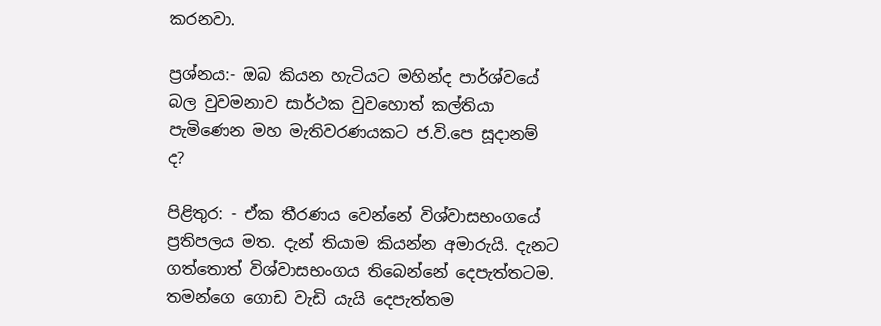කරනවා.

ප්‍රශ්නය:- ඔබ කියන හැටියට මහින්ද පාර්ශ්වයේ බල වුවමනාව සාර්ථක වුවහොත් කල්තියා පැමිණෙන මහ මැතිවරණයකට ජ.වි.පෙ සූදානම් ද?

පිළිතුර: - ඒක තීරණය වෙන්නේ විශ්වාසභංගයේ ප්‍රතිපලය මත. දැන් තියාම කියන්න අමාරුයි. දැනට ගත්තොත් විශ්වාසභංගය තිබෙන්නේ දෙපැත්තටම. තමන්ගෙ ගොඩ වැඩි යැයි දෙපැත්තම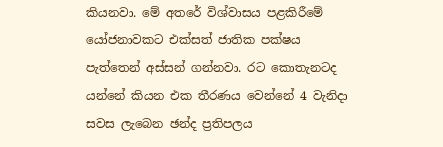කියනවා. මේ අතරේ විශ්වාසය පළකිරීමේ යෝජනාවකට එක්සත් ජාතික පක්ෂය පැත්තෙන් අස්සන් ගන්නවා. රට කොතැනටද යන්නේ කියන එක තීරණය වෙන්නේ 4 වැනිදා සවස ලැබෙන ඡන්ද ප්‍රතිපලය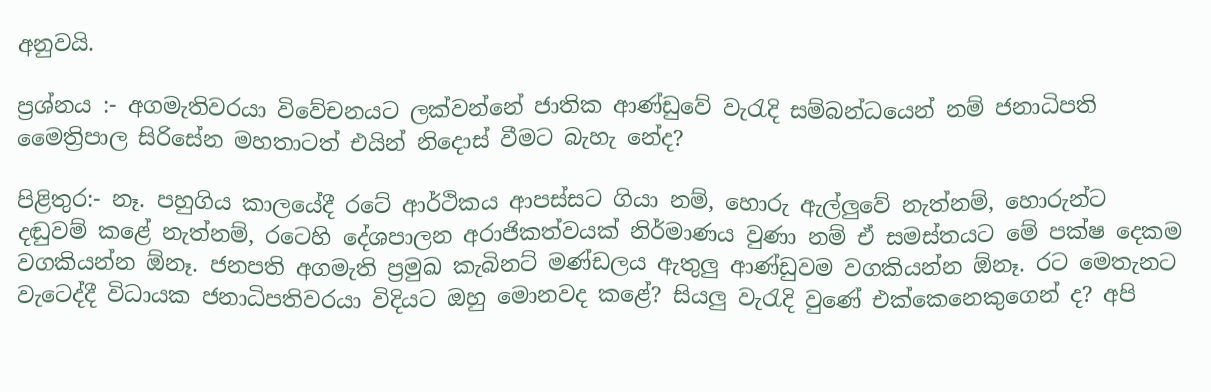අනුවයි.

ප්‍රශ්නය :- අගමැතිවරයා විවේචනයට ලක්වන්නේ ජාතික ආණ්ඩුවේ වැරැදි සම්බන්ධයෙන් නම් ජනාධිපති මෛත්‍රිපාල සිරිසේන මහතාටත් එයින් නිදොස් වීමට බැහැ නේද?

පිළිතුර:- නෑ. පහුගිය කාලයේදී රටේ ආර්ථිකය ආපස්සට ගියා නම්, හොරු ඇල්ලුවේ නැත්නම්, හොරුන්ට දඬුවම් කළේ නැත්නම්, රටෙහි දේශපාලන අරාජිකත්වයක් නිර්මාණය වුණා නම් ඒ සමස්තයට මේ පක්ෂ දෙකම වගකියන්න ඕනෑ. ජනපති අගමැති ප්‍රමුඛ කැබිනට් මණ්ඩලය ඇතුලු ආණ්ඩුවම වගකියන්න ඕනෑ. රට මෙතැනට වැටෙද්දී විධායක ජනාධිපතිවරයා විදියට ඔහු මොනවද කළේ? සියලු වැරැදි වුණේ එක්කෙනෙකුගෙන් ද? අපි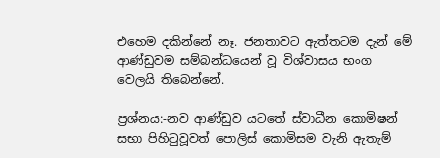එහෙම දකින්නේ නෑ. ජනතාවට ඇත්තටම දැන් මේ ආණ්ඩුවම සම්බන්ධයෙන් වූ විශ්වාසය භංග වෙලයි තිබෙන්නේ.

ප්‍රශ්නය:-නව ආණ්ඩුව යටතේ ස්වාධීන කොමිෂන් සභා පිහිටුවූවත් පොලිස් කොමිසම වැනි ඇතැම්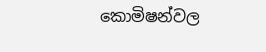කොමිෂන්වල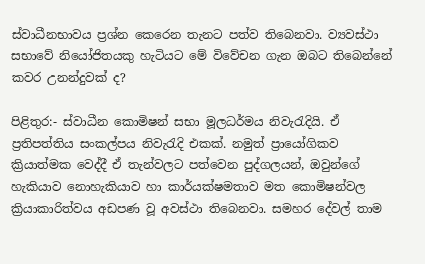ස්වාධීනභාවය ප්‍රශ්න කෙරෙන තැනට පත්ව තිබෙනවා. ව්‍යවස්ථා සභාවේ නියෝජිතයකු හැටියට මේ විවේචන ගැන ඔබට තිබෙන්නේ කවර උනන්දුවක් ද?

පිළිතුර:- ස්වාධීන කොමිෂන් සභා මූලධර්මය නිවැරැදියි. ඒ ප්‍රතිපත්තිය සංකල්පය නිවැරැදි එකක්. නමුත් ප්‍රායෝගිකව ක්‍රියාත්මක වෙද්දී ඒ තැන්වලට පත්වෙන පුද්ගලයන්, ඔවුන්ගේ හැකියාව නොහැකියාව හා කාර්යක්ෂමතාව මත කොමිෂන්වල ක්‍රියාකාරිත්වය අඩපණ වූ අවස්ථා තිබෙනවා. සමහර දේවල් තාම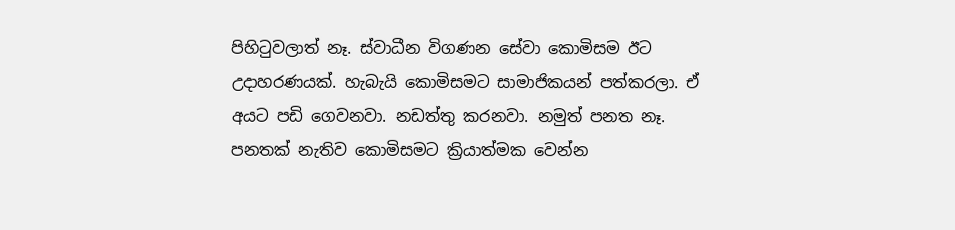පිහිටුවලාත් නෑ. ස්වාධීන විගණන සේවා කොමිසම ඊට උදාහරණයක්. හැබැයි කොමිසමට සාමාජිකයන් පත්කරලා. ඒ අයට පඩි ගෙවනවා. නඩත්තු කරනවා. නමුත් පනත නෑ. පනතක් නැතිව කොමිසමට ක්‍රියාත්මක වෙන්න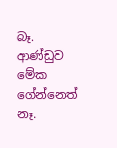බෑ. ආණ්ඩුව මේක ගේන්නෙත් නෑ.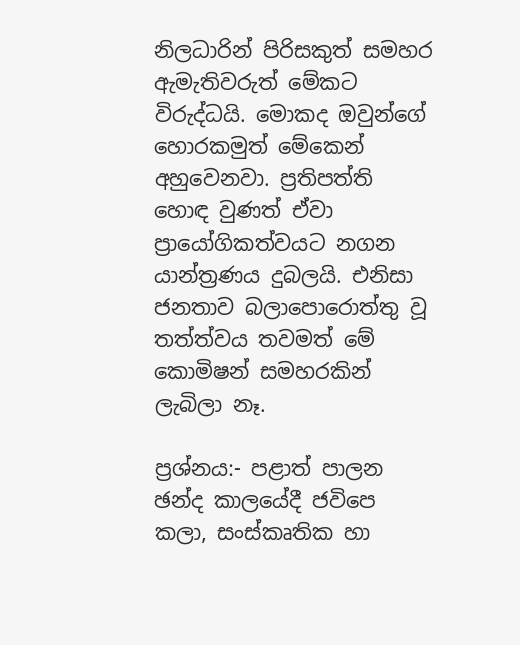නිලධාරින් පිරිසකුත් සමහර ඇමැතිවරුත් මේකට විරුද්ධයි. මොකද ඔවුන්ගේ හොරකමුත් මේකෙන් අහුවෙනවා. ප්‍රතිපත්ති හොඳ වුණත් ඒවා ප්‍රායෝගිකත්වයට නගන යාන්ත්‍රණය දුබලයි. එනිසා ජනතාව බලාපොරොත්තු වූ තත්ත්වය තවමත් මේ කොමිෂන් සමහරකින් ලැබිලා නෑ.

ප්‍රශ්නය:- පළාත් පාලන ඡන්ද කාලයේදී ජවිපෙ කලා, සංස්කෘතික හා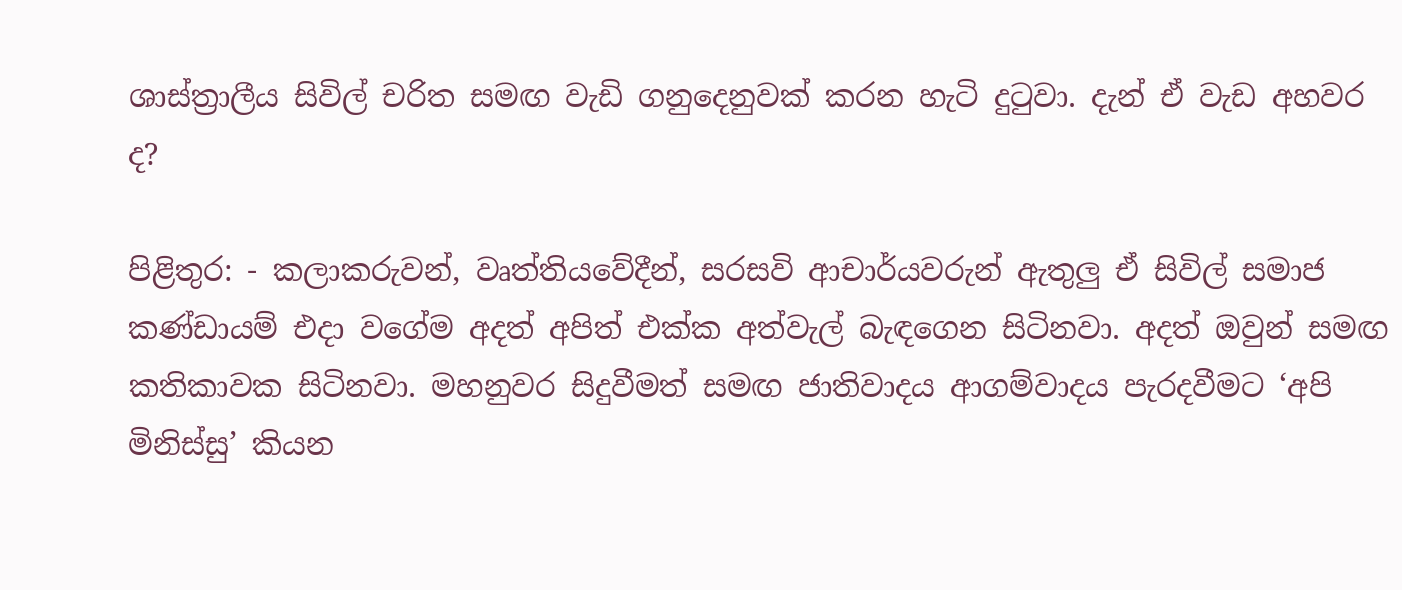ශාස්ත්‍රාලීය සිවිල් චරිත සමඟ වැඩි ගනුදෙනුවක් කරන හැටි දුටුවා. දැන් ඒ වැඩ අහවර ද?

පිළිතුර: - කලාකරුවන්, වෘත්තියවේදීන්, සරසවි ආචාර්යවරුන් ඇතුලු ඒ සිවිල් සමාජ කණ්ඩායම් එදා වගේම අදත් අපිත් එක්ක අත්වැල් බැඳගෙන සිටිනවා. අදත් ඔවුන් සමඟ කතිකාවක සිටිනවා. මහනුවර සිදුවීමත් සමඟ ජාතිවාදය ආගම්වාදය පැරදවීමට ‘අපි මිනිස්සු’ කියන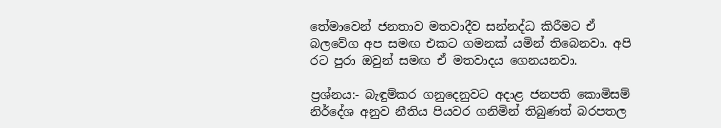තේමාවෙන් ජනතාව මතවාදීව සන්නද්ධ කිරීමට ඒ බලවේග අප සමඟ එකට ගමනක් යමින් තිබෙනවා. අපි රට පුරා ඔවුන් සමඟ ඒ මතවාදය ගෙනයනවා.

ප්‍රශ්නය:- බැඳුම්කර ගනුදෙනුවට අදාළ ජනපති කොමිසම් නිර්දේශ අනුව නීතිය පියවර ගනිමින් තිබුණත් බරපතල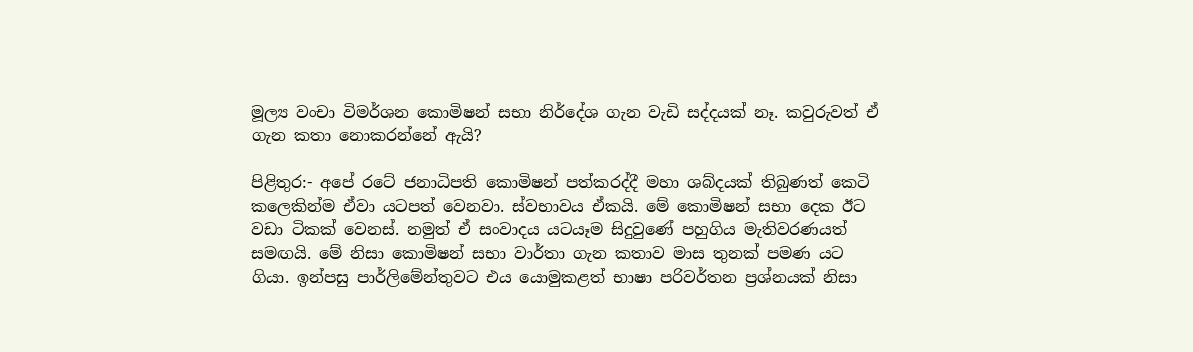මූල්‍ය වංචා විමර්ශන කොමිෂන් සභා නිර්දේශ ගැන වැඩි සද්දයක් නෑ. කවුරුවත් ඒ ගැන කතා නොකරන්නේ ඇයි?

පිළිතුර:- අපේ රටේ ජනාධිපති කොමිෂන් පත්කරද්දී මහා ශබ්දයක් තිබුණත් කෙටි කලෙකින්ම ඒවා යටපත් වෙනවා. ස්වභාවය ඒකයි. මේ කොමිෂන් සභා දෙක ඊට වඩා ටිකක් වෙනස්. නමුත් ඒ සංවාදය යටයෑම සිදුවුණේ පහුගිය මැතිවරණයත් සමඟයි. මේ නිසා කොමිෂන් සභා වාර්තා ගැන කතාව මාස තුනක් පමණ යට ගියා. ඉන්පසු පාර්ලිමේන්තුවට එය යොමුකළත් භාෂා පරිවර්තන ප්‍රශ්නයක් නිසා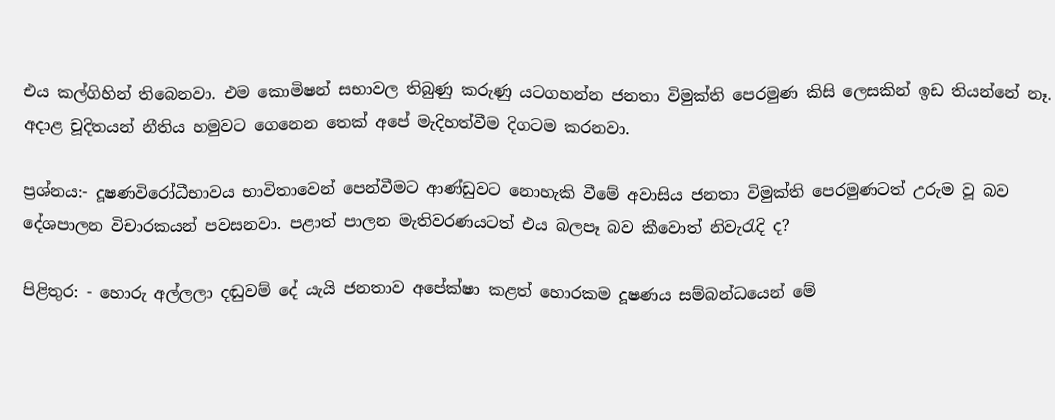එය කල්ගිහින් තිබෙනවා. එම කොමිෂන් සභාවල තිබුණු කරුණු යටගහන්න ජනතා විමුක්ති පෙරමුණ කිසි ලෙසකින් ඉඩ තියන්නේ නෑ. අදාළ චූදිතයන් නීතිය හමුවට ගෙනෙන තෙක් අපේ මැදිහත්වීම දිගටම කරනවා.

ප්‍රශ්නය:- දූෂණවිරෝධීභාවය භාවිතාවෙන් පෙන්වීමට ආණ්ඩුවට නොහැකි වීමේ අවාසිය ජනතා විමුක්ති පෙරමුණටත් උරුම වූ බව දේශපාලන විචාරකයන් පවසනවා. පළාත් පාලන මැතිවරණයටත් එය බලපෑ බව කීවොත් නිවැරැදි ද?

පිළිතුර: - හොරු අල්ලලා දඬුවම් දේ යැයි ජනතාව අපේක්ෂා කළත් හොරකම දූෂණය සම්බන්ධයෙන් මේ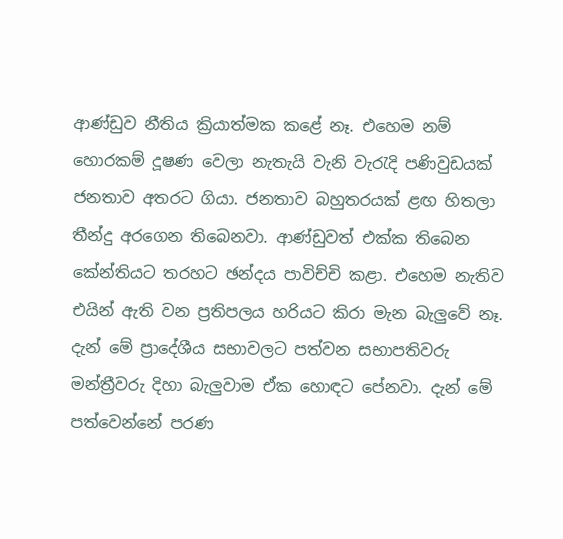ආණ්ඩුව නීතිය ක්‍රියාත්මක කළේ නෑ. එහෙම නම් හොරකම් දූෂණ වෙලා නැතැයි වැනි වැරැදි පණිවුඩයක් ජනතාව අතරට ගියා. ජනතාව බහුතරයක් ළඟ හිතලා තීන්දු අරගෙන තිබෙනවා. ආණ්ඩුවත් එක්ක තිබෙන කේන්තියට තරහට ඡන්දය පාවිච්චි කළා. එහෙම නැතිව එයින් ඇති වන ප්‍රතිපලය හරියට කිරා මැන බැලුවේ නෑ. දැන් මේ ප්‍රාදේශීය සභාවලට පත්වන සභාපතිවරු මන්ත්‍රීවරු දිහා බැලුවාම ඒක හොඳට පේනවා. දැන් මේ පත්වෙන්නේ පරණ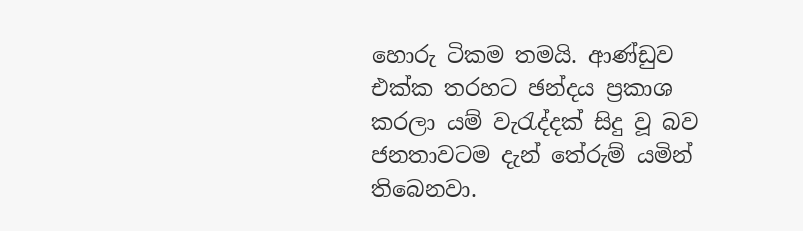හොරු ටිකම තමයි. ආණ්ඩුව එක්ක තරහට ඡන්දය ප්‍රකාශ කරලා යම් වැරැද්දක් සිදු වූ බව ජනතාවටම දැන් තේරුම් යමින් තිබෙනවා.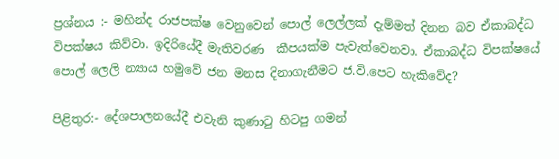ප්‍රශ්නය :- මහින්ද රාජපක්ෂ වෙනුවෙන් පොල් ලෙල්ලක් දැම්මත් දිනන බව ඒකාබද්ධ විපක්ෂය කිව්වා. ඉදිරියේදී මැතිවරණ  කීපයක්ම පැවැත්වෙනවා. ඒකාබද්ධ විපක්ෂයේ පොල් ලෙලි න්‍යාය හමුවේ ජන මනස දිනාගැනීමට ජ.වි.පෙට හැකිවේද?

පිළිතුර:- දේශපාලනයේදී එවැනි කුණාටු හිටපු ගමන්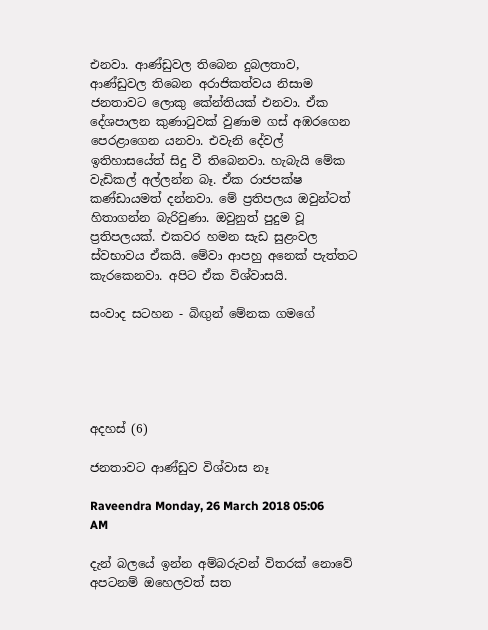එනවා. ආණ්ඩුවල තිබෙන දුබලතාව, ආණ්ඩුවල තිබෙන අරාජිකත්වය නිසාම ජනතාවට ලොකු කේන්තියක් එනවා. ඒක දේශපාලන කුණාටුවක් වුණාම ගස් අඹරගෙන පෙරළාගෙන යනවා. එවැනි දේවල් ඉතිහාසයේත් සිදු වී තිබෙනවා. හැබැයි මේක වැඩිකල් අල්ලන්න බෑ. ඒක රාජපක්ෂ කණ්ඩායමත් දන්නවා. මේ ප්‍රතිපලය ඔවුන්ටත් හිතාගන්න බැරිවුණා. ඔවුනුත් පුදුම වූ ප්‍රතිපලයක්. එකවර හමන සැඩ සුළංවල ස්වභාවය ඒකයි. මේවා ආපහු අනෙක් පැත්තට කැරකෙනවා. අපිට ඒක විශ්වාසයි.

සංවාද සටහන - බිඟුන් මේනක ගමගේ





අදහස් (6)

ජනතාවට ආණ්ඩුව විශ්වාස නෑ

Raveendra Monday, 26 March 2018 05:06 AM

දැන් බලයේ ඉන්න අම්බරුවන් විතරක් නොවේ අපටනම් ඔහෙලවත් සත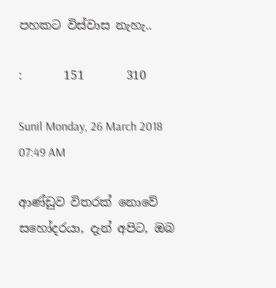පහකට විස්වාස නැහැ..

:       151       310

Sunil Monday, 26 March 2018 07:49 AM

ආණ්ඩුව විතරක් නොවේ සහෝදරයා, දැන් අපිට, ඔබ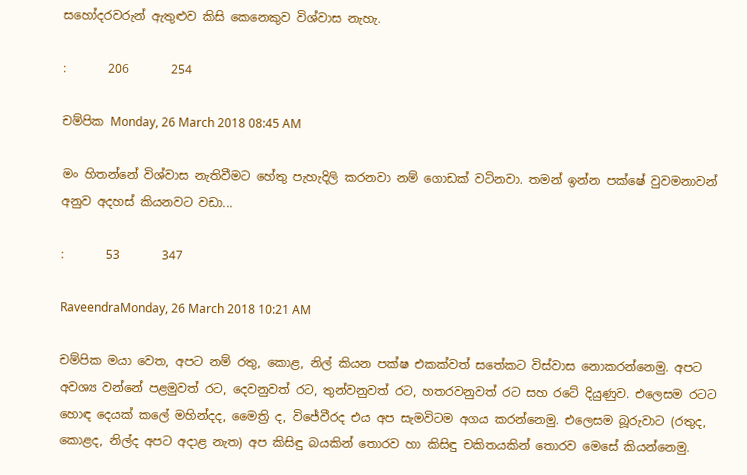සහෝදරවරුන් ඇතුළුව කිසි කෙනෙකුව විශ්වාස නැහැ.

:       206       254

චම්පික Monday, 26 March 2018 08:45 AM

මං හිතන්නේ විශ්වාස නැතිවීමට හේතු පැහැදිලි කරනවා නම් ගොඩක් වටිනවා. තමන් ඉන්න පක්ෂේ වුවමනාවන් අනුව අදහස් කියනවට වඩා...

:       53       347

RaveendraMonday, 26 March 2018 10:21 AM

චම්පික මයා වෙත, අපට නම් රතු, කොළ, නිල් කියන පක්ෂ එකක්වත් සතේකට විස්වාස නොකරන්නෙමු. අපට අවශ්‍ය වන්නේ පළමුවත් රට, දෙවනුවත් රට, තුන්වනුවත් රට, හතරවනුවත් රට සහ රටේ දියුණුව. එලෙසම රටට හොඳ දෙයක් කලේ මහින්දද, මෛත්‍රි ද, විජේවීරද එය අප සැමවිටම අගය කරන්නෙමු. එලෙසම බූරුවාට (රතුද, කොළද, නිල්ද අපට අදාළ නැත) අප කිසිඳු බයකින් තොරව හා කිසිඳු චකිතයකින් තොරව මෙසේ කියන්නෙමු.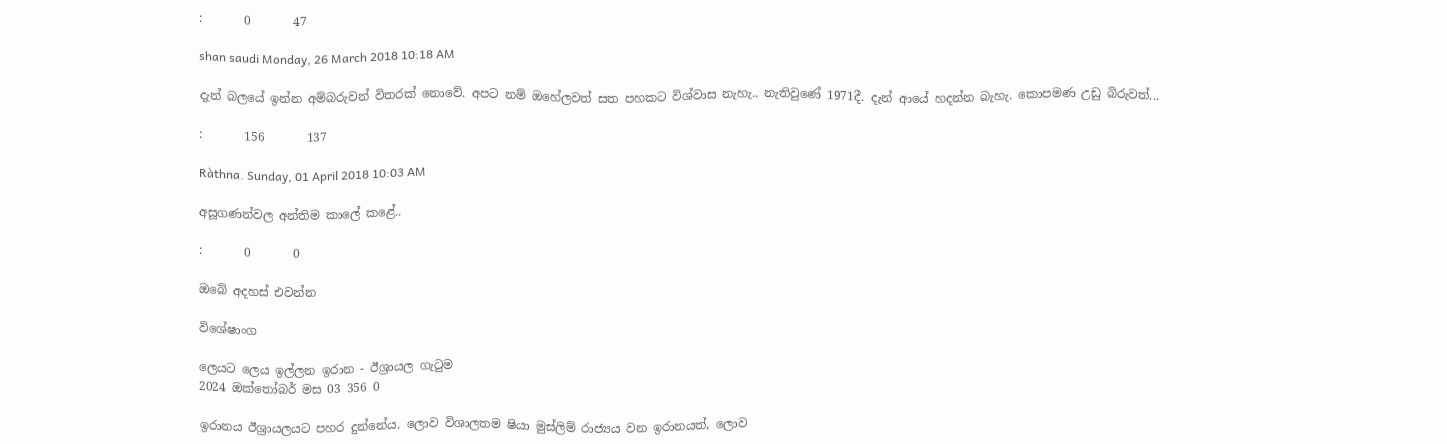:       0       47

shan saudi Monday, 26 March 2018 10:18 AM

දැන් බලයේ ඉන්න අම්බරුවන් විතරක් නොවේ. අපට නම් ඔහේලවත් සත පහකට විශ්වාස නැහැ.. නැතිවුණේ 1971දී. දැන් ආයේ හදන්න බැහැ. කොපමණ උඩු බිරුවත්...

:       156       137

Ràthna. Sunday, 01 April 2018 10:03 AM

අසූගණන්වල අන්තිම කාලේ කළේ..

:       0       0

ඔබේ අදහස් එවන්න

විශේෂාංග

ලෙයට ලෙය ඉල්ලන ඉරාන - ඊශ්‍රායල ගැටුම
2024 ඔක්තෝබර් මස 03 356 0

ඉරානය ඊශ්‍රායලයට පහර දුන්නේය. ලොව විශාලතම ෂියා මුස්ලිම් රාජ්‍යය වන ඉරානයත්, ලොව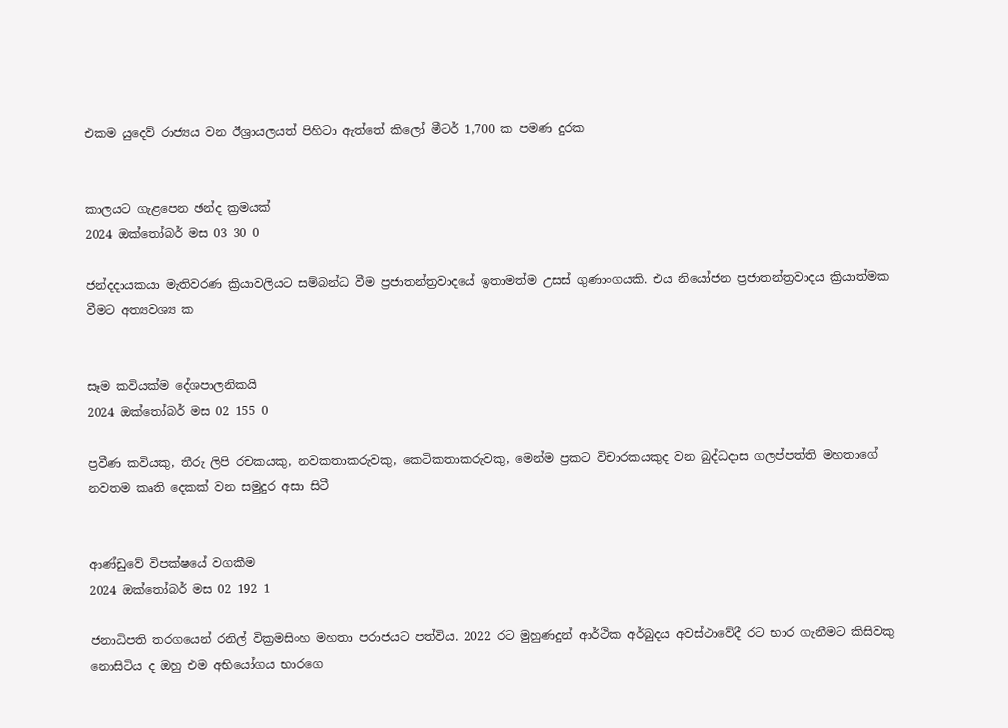එකම යුදෙව් රාජ්‍යය වන ඊශ්‍රායලයත් පිහිටා ඇත්තේ කිලෝ මීටර් 1,700 ක පමණ දුරක


කාලයට ගැළපෙන ඡන්ද ක්‍රමයක්
2024 ඔක්තෝබර් මස 03 30 0

ජන්දදායකයා මැතිවරණ ක්‍රියාවලියට සම්බන්ධ වීම ප්‍රජාතන්ත්‍රවාදයේ ඉතාමත්ම උසස් ගුණාංගයකි. එය නියෝජන ප්‍රජාතන්ත්‍රවාදය ක්‍රියාත්මක වීමට අත්‍යවශ්‍ය ක


සෑම කවියක්ම දේශපාලනිකයි
2024 ඔක්තෝබර් මස 02 155 0

ප්‍රවීණ කවියකු, තීරු ලිපි රචකයකු, නවකතාකරුවකු, කෙටිකතාකරුවකු, මෙන්ම ප්‍රකට විචාරකයකුද වන බුද්ධදාස ගලප්පත්ති මහතාගේ නවතම කෘති දෙකක් වන සමුදුර අසා සිටී


ආණ්ඩුවේ විපක්ෂයේ වගකීම
2024 ඔක්තෝබර් මස 02 192 1

ජනාධිපති තරගයෙන් රනිල් වික්‍රමසිංහ මහතා පරාජයට පත්විය. 2022 රට මුහුණදුන් ආර්ථික අර්බුදය අවස්ථාවේදී රට භාර ගැනීමට කිසිවකු නොසිටිය ද ඔහු එම අභියෝගය භාරගෙ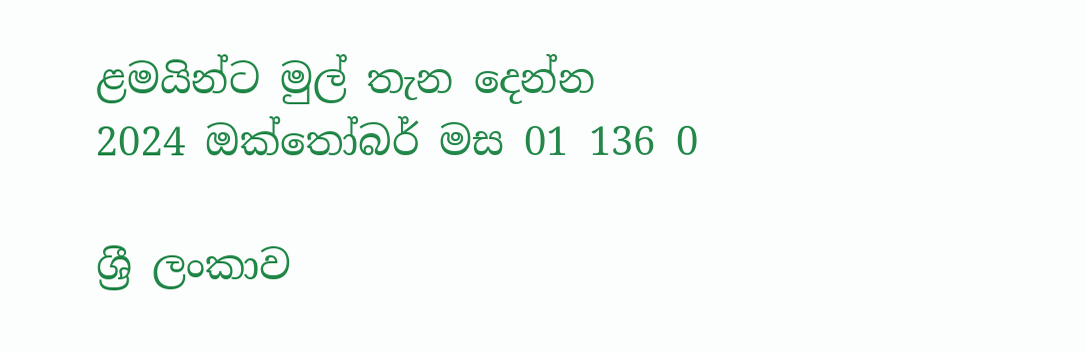ළමයින්ට මුල් තැන දෙන්න
2024 ඔක්තෝබර් මස 01 136 0

ශ්‍රී ලංකාව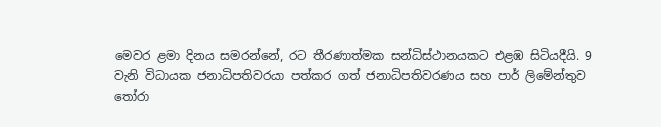මෙවර ළමා දිනය සමරන්නේ, රට තීරණාත්මක සන්ධිස්ථානයකට එළඹ සිටියදීයි. 9 වැනි විධායක ජනාධිපතිවරයා පත්කර ගත් ජනාධිපතිවරණය සහ පාර් ලිමේන්තුව තෝරා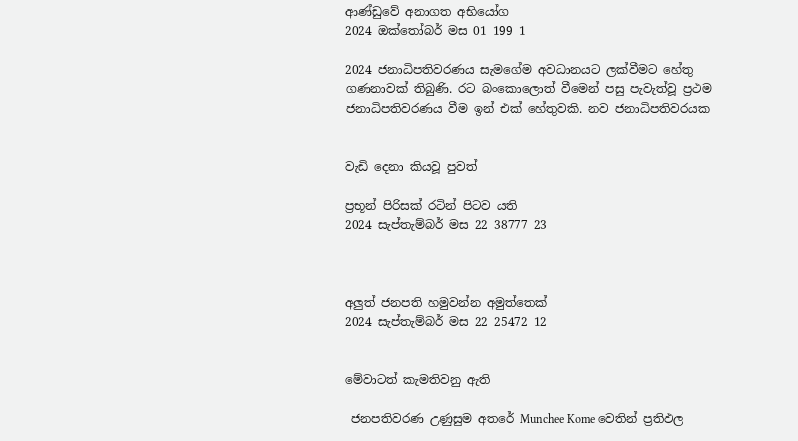ආණ්ඩුවේ අනාගත අභියෝග
2024 ඔක්තෝබර් මස 01 199 1

2024 ජනාධිපතිවරණය සැමගේම අවධානයට ලක්වීමට හේතු ගණනාවක් තිබුණි. රට බංකොලොත් වීමෙන් පසු පැවැත්වූ ප්‍රථම ජනාධිපතිවරණය වීම ඉන් එක් හේතුවකි. නව ජනාධිපතිවරයක


වැඩි දෙනා කියවූ පුවත්

ප්‍රභූන් පිරිසක් රටින් පිටව යති
2024 සැප්තැම්බර් මස 22 38777 23



අලුත් ජනපති හමුවන්න අමුත්තෙක්
2024 සැප්තැම්බර් මස 22 25472 12


මේවාටත් කැමතිවනු ඇති

 ජනපතිවරණ උණුසුම අතරේ Munchee Kome වෙතින් ප්‍රතිඵල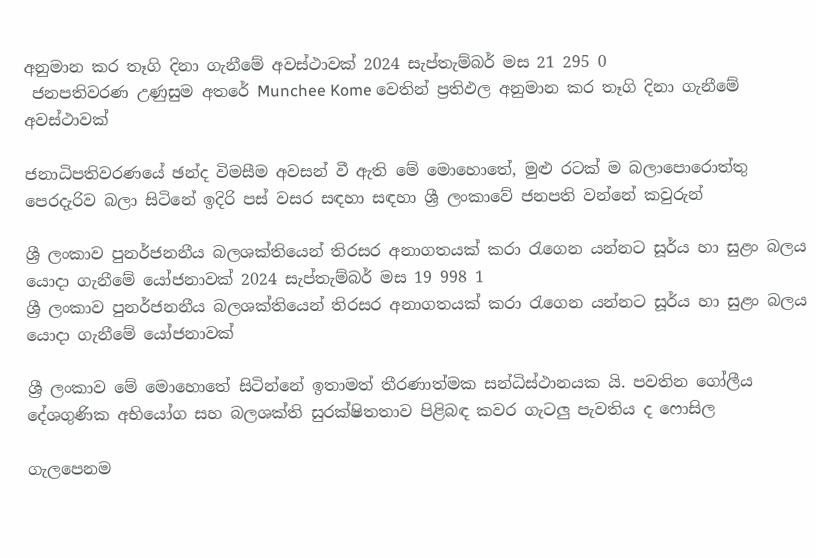අනුමාන කර තෑගි දිනා ගැනීමේ අවස්ථාවක් 2024 සැප්තැම්බර් මස 21 295 0
 ජනපතිවරණ උණුසුම අතරේ Munchee Kome වෙතින් ප්‍රතිඵල අනුමාන කර තෑගි දිනා ගැනීමේ අවස්ථාවක්

ජනාධිපතිවරණයේ ඡන්ද විමසීම අවසන් වී ඇති මේ මොහොතේ, මුළු රටක් ම බලාපොරොත්තු පෙරදැරිව බලා සිටිනේ ඉදිරි පස් වසර සඳහා සඳහා ශ්‍රී ලංකාවේ ජනපති වන්නේ කවුරුන්

ශ්‍රී ලංකාව පුනර්ජනනීය බලශක්තියෙන් තිරසර අනාගතයක් කරා රැගෙන යන්නට සූර්ය හා සුළං බලය යොදා ගැනීමේ යෝජනාවක් 2024 සැප්තැම්බර් මස 19 998 1
ශ්‍රී ලංකාව පුනර්ජනනීය බලශක්තියෙන් තිරසර අනාගතයක් කරා රැගෙන යන්නට සූර්ය හා සුළං බලය යොදා ගැනීමේ යෝජනාවක්

ශ්‍රී ලංකාව මේ මොහොතේ සිටින්නේ ඉතාමත් තීරණාත්මක සන්ධිස්ථානයක යි. පවතින ගෝලීය දේශගුණික අභියෝග සහ බලශක්ති සුරක්ෂිතතාව පිළිබඳ කවර ගැටලු පැවතිය ද ෆොසිල

ගැලපෙනම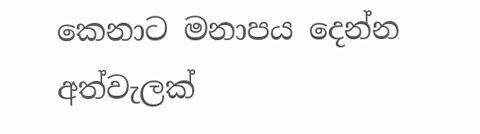කෙනාට මනාපය දෙන්න අත්වැලක්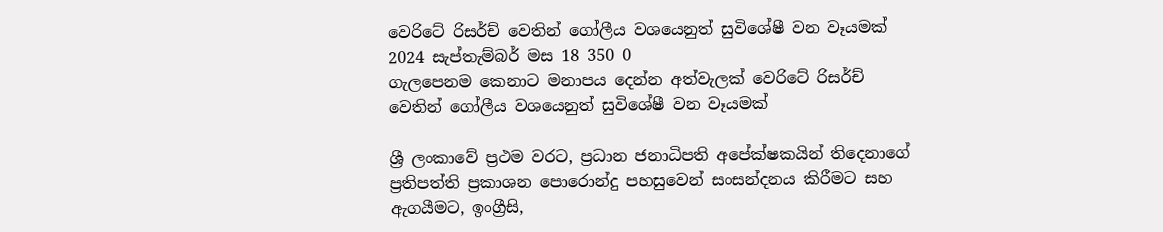වෙරිටේ රිසර්ච් වෙතින් ගෝලීය වශයෙනුත් සුවිශේෂී වන වෑයමක් 2024 සැප්තැම්බර් මස 18 350 0
ගැලපෙනම කෙනාට මනාපය දෙන්න අත්වැලක් වෙරිටේ රිසර්ච් වෙතින් ගෝලීය වශයෙනුත් සුවිශේෂී වන වෑයමක්

ශ්‍රී ලංකාවේ ප්‍රථම වරට, ප්‍රධාන ජනාධිපති අපේක්ෂකයින් තිදෙනාගේ ප්‍රතිපත්ති ප්‍රකාශන පොරොන්දු පහසුවෙන් සංසන්දනය කිරීමට සහ ඇගයීමට, ඉංග්‍රීසි,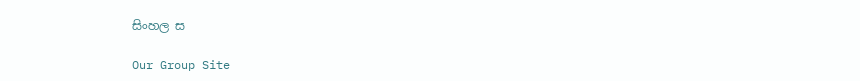සිංහල ස

Our Group Site